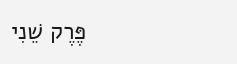פֶּרֶק שֵׁנִי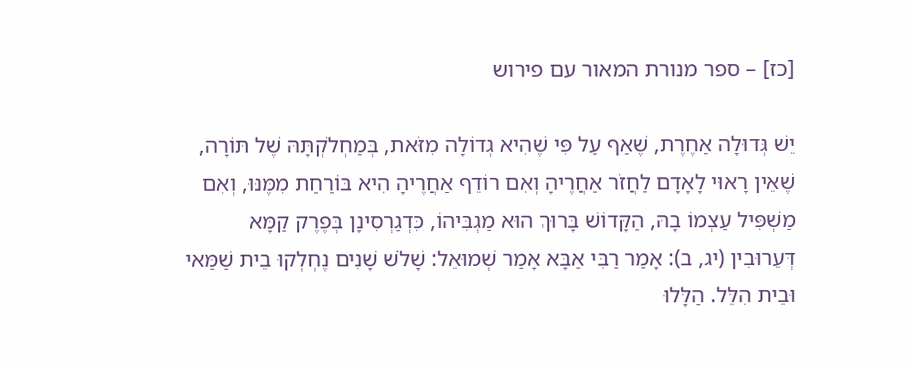[כז] – ספר מנורת המאור עם פירוש

יֵשׁ גְּדוּלָה אַחֶרֶת, שֶׁאַף עַל פִּי שֶׁהִיא גְדוֹלָה מִזֹּאת, בְּמַחְלֹקְתָּהּ שֶׁל תּוֹרָה, שֶׁאֵין רָאוּי לָאָדָם לַחֲזֹר אַחֲרֶיהָ וְאִם רוֹדֵף אַחֲרֶיהָ הִיא בּוֹרַחַת מִמֶּנּוּ, וְאִם מַשְׁפִּיל עַצְמוֹ בָהּ, הַקָּדוֹשׁ בָּרוּךְ הוּא מַגְבִּיהוֹ, כִּדְגַרְסִינָן בְּפֶרֶק קַמָּא דְּעֵרוּבִין (יג, ב): אָמַר רַבִּי אַבָּא אָמַר שְׁמוּאֵל: שָׁלֹשׁ שָׁנִים נֶחְלְקוּ בֵית שַׁמַּאי וּבֵית הִלֵּל. הַלָּלוּ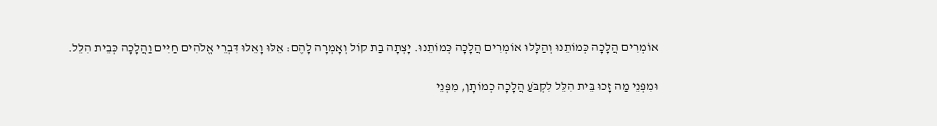אוֹמְרִים הֲלָכָה כְּמוֹתֵנוּ וְהַלָּלוּ אוֹמְרִים הֲלָכָה כְּמוֹתֵנוּ. יָצְתָה בַת קוֹל וְאָמְרָה לָהֶם: אֵלּוּ וָאֵלּוּ דִּבְרֵי אֱלֹהִים חַיִּים וַהֲלָכָה כְּבֵית הִלֵּל.

וּמִפְּנֵי מַה זָכוּ בֵּית הִלֵּל לִקְבֹּעַ הֲלָכָה כְמוֹתָן, מִפְּנֵי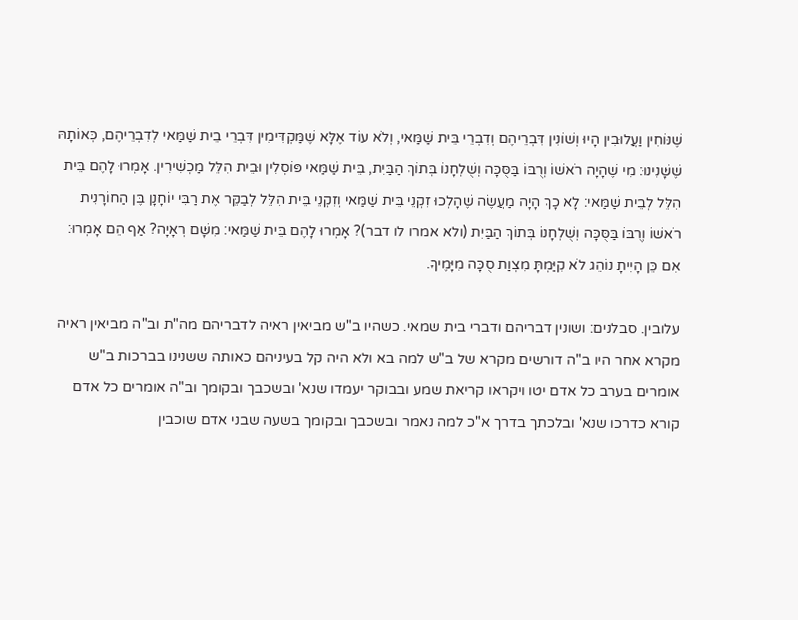שֶׁנּוֹחִין וַעֲלוּבִין הָיוּ וְשׁוֹנִין דִּבְרֵיהֶם וְדִבְרֵי בֵּית שַׁמַּאי, וְלֹא עוֹד אֶלָּא שֶׁמַּקְדִּימִין דִּבְרֵי בֵית שַׁמַּאי לְדִבְרֵיהֶם, כְּאוֹתָהּ שֶׁשָּׁנִינוּ: מִי שֶׁהָיָה רֹאשׁוֹ וְרֻבּוֹ בַּסֻּכָּה וְשֻׁלְחָנוֹ בְּתוֹךְ הַבַּיִת, בֵּית שַׁמַּאי פּוֹסְלִין וּבֵית הִלֵּל מַכְשִׁירִין. אָמְרוּ לָהֶם בֵּית הִלֵּל לְבֵית שַׁמַּאי: לָא כָךְ הָיָה מַעֲשֶׂה שֶׁהָלְכוּ זִקְנֵי בֵּית שַׁמַּאי וְזִקְנֵי בֵּית הִלֵּל לְבַקֵּר אֶת רַבִּי יוֹחָנָן בֶּן הַחוֹרָנִית רֹאשׁוֹ וְרֻבּוֹ בַּסֻּכָּה וְשֻׁלְחָנוֹ בְּתוֹךְ הַבַּיִת (ולא אמרו לו דבר)? אָמְרוּ לָהֶם בֵּית שַׁמַּאי: מִשָּׁם רְאָיָה? אַף הֵם אָמְרוּ: אִם כֵּן הָיִיתָ נוֹהֵג לֹא קִיַּמְתָּ מִצְוַת סֻכָּה מִיָּמֶיךָ.

עלובין. סבלנים: ושונין דבריהם ודברי בית שמאי. כשהיו ב"ש מביאין ראיה לדבריהם מה"ת וב"ה מביאין ראיה מקרא אחר היו ב"ה דורשים מקרא של ב"ש למה בא ולא היה קל בעיניהם כאותה ששנינו בברכות ב"ש אומרים בערב כל אדם יטו ויקראו קריאת שמע ובבוקר יעמדו שנא' ובשכבך ובקומך וב"ה אומרים כל אדם קורא כדרכו שנא' ובלכתך בדרך א"כ למה נאמר ובשכבך ובקומך בשעה שבני אדם שוכבין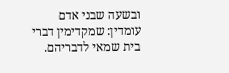ובשעה שבני אדם עומדין: שמקדימין דברי בית שמאי לדבריהם.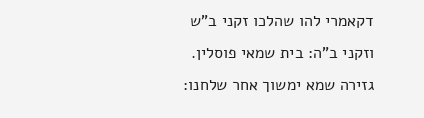דקאמרי להו שהלכו זקני ב"ש וזקני ב"ה: בית שמאי פוסלין. גזירה שמא ימשוך אחר שלחנו: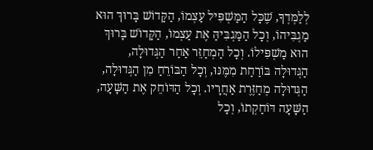לְלַמְּדְךָ, שֶׁכָּל הַמַּשְׁפִּיל עַצְמוֹ, הַקָּדוֹשׁ בָּרוּךְ הוּא מַגְבִּיהוֹ, וְכָל הַמַּגְבִּיהַּ אֶת עַצְמוֹ, הַקָּדוֹשׁ בָּרוּךְ הוּא מַשְׁפִּילוֹ. וְכָל הַמְחַזֵּר אַחַר הַגְּדוּלָה, הַגְּדוּלָה בּוֹרַחַת מִמֶּנּוּ, וְכָל הַבּוֹרֵחַ מִן הַגְּדוּלָה, הַגְּדוּלָה מְחַזֶּרֶת אַחֲרָיו. וְכָל הַדּוֹחֵק אֶת הַשָּׁעָה, הַשָּׁעָה דּוֹחַקְתוֹ, וְכָל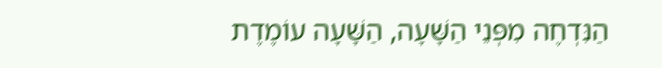הַנִּדְחֶה מִפְּנֵי הַשָּׁעָה, הַשָּׁעָה עוֹמֶדֶת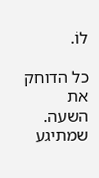לוֹ.

כל הדוחק את השעה. שמתיגע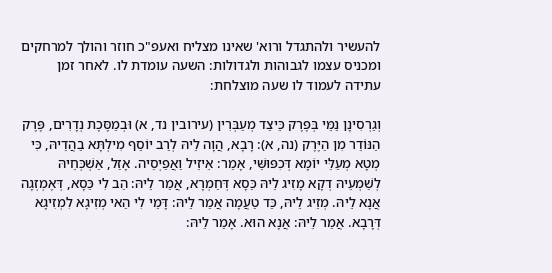להעשיר ולהתגדל ורוא' שאינו מצליח ואעפ"כ חוזר והולך למרחקים ומכניס עצמו לגבוהות ולגדולות: השעה עומדת לו. לאחר זמן עתידה לעמוד לו שעה מוצלחת:

וְגַרְסִינָן נַמֵּי בְּפֶרֶק כֵּיצַד מְעַבְּרִין (עירובין נד, א) וּבְמַסֶּכֶת נְדָרִים, פֶּרֶק הַנּוֹדֵר מִן הַיֶּרֶק (נה, א): רָבָא, הֲוָה לֵיהּ לְרַב יוֹסֵף מִילְתָּא בַהֲדֵיהּ, כִּי מְטָא מְעַלֵּי יוֹמָא דְּכִפּוּשֵּׁי, אָמַר: אֵיזֵיל וַאֲפַיְסֵיה. אָזַל, אַשְׁכְּחֵיהּ לְשַׁמְעֵיהּ דְקָא מָזִיג לֵיהּ כַּסָא דְּחַמְרָא, אֲמַר לֵיהּ: הַב לִי כַּסָא, דְּאֶמְזְגָה אֲנָא לֵיהּ. מְזֵיג לֵיהּ, כַּד טַעֲמָה אֲמַר לֵיהּ: דָּמֵי לִי הַאי מְזִיגָא לִמְזִיגָא דְּרָבָא. אֲמַר לֵיהּ: אֲנָא הוּא. אָמַר לֵיהּ: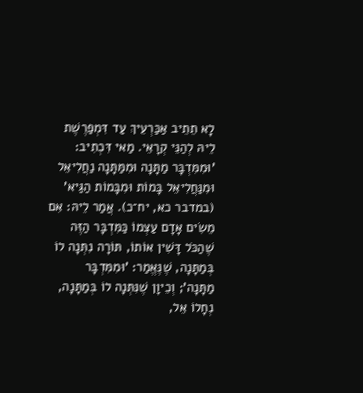לָא תֵתֵיב אַכַּרְעֵיךְ עַד דִּמְפַרֶשֶׁת לֵיהּ לְהַנֵּי קְרָאֵי. מַאי דִּכְתִיב: 'וּמִמִּדְבָּר מַתָּנָה וּמִמַּתָּנָה נַחֲלִיאֵל וּמִנַּחֲלִיאֵל בָּמוֹת וּמִבָּמוֹת הַגַּיא' (במדבר כא, יח־כ). אֲמַר לֵיהּ: אִם מֵשִׂים אָדָם עַצְמוֹ כַּמִּדְבָּר הַזֶּה שֶׁהַכֹּל דָּשִׁין אוֹתוֹ, תּוֹרָה נִתְּנָה לוֹ בְּמַתָּנָה, שֶׁנֶּאֱמַר: 'וּמִמִּדְבָּר מַתָּנָה'; וְכֵיוָן שֶׁנִּתְּנָה לוֹ בְּמַתָּנָה, נְחָלוֹ אֵל,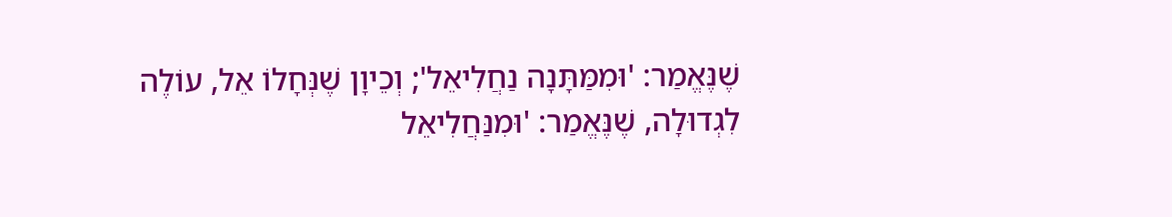שֶׁנֶּאֱמַר: 'וּמִמַּתָּנָה נַחֲלִיאֵל'; וְכֵיוָן שֶׁנְּחָלוֹ אֵל, עוֹלֶה לִגְדוּלָה, שֶׁנֶּאֱמַר: 'וּמִנַּחֲלִיאֵל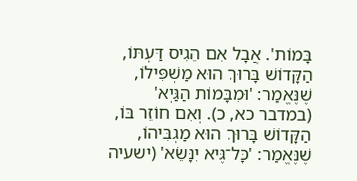בָּמוֹת'. אֲבָל אִם הֵגִיס דַּעְתּוֹ, הַקָּדוֹשׁ בָּרוּךְ הוּא מַשְׁפִּילוֹ, שֶׁנֶּאֱמַר: 'וּמִבָּמוֹת הַגַּיְא' (במדבר כא, כ). וְאִם חוֹזֵר בּוֹ, הַקָּדוֹשׁ בָּרוּךְ הוּא מַגְבִּיהוֹ, שֶׁנֶּאֱמַר: 'כָּל־גֶּיא יִנָּשֵׂא' (ישעיה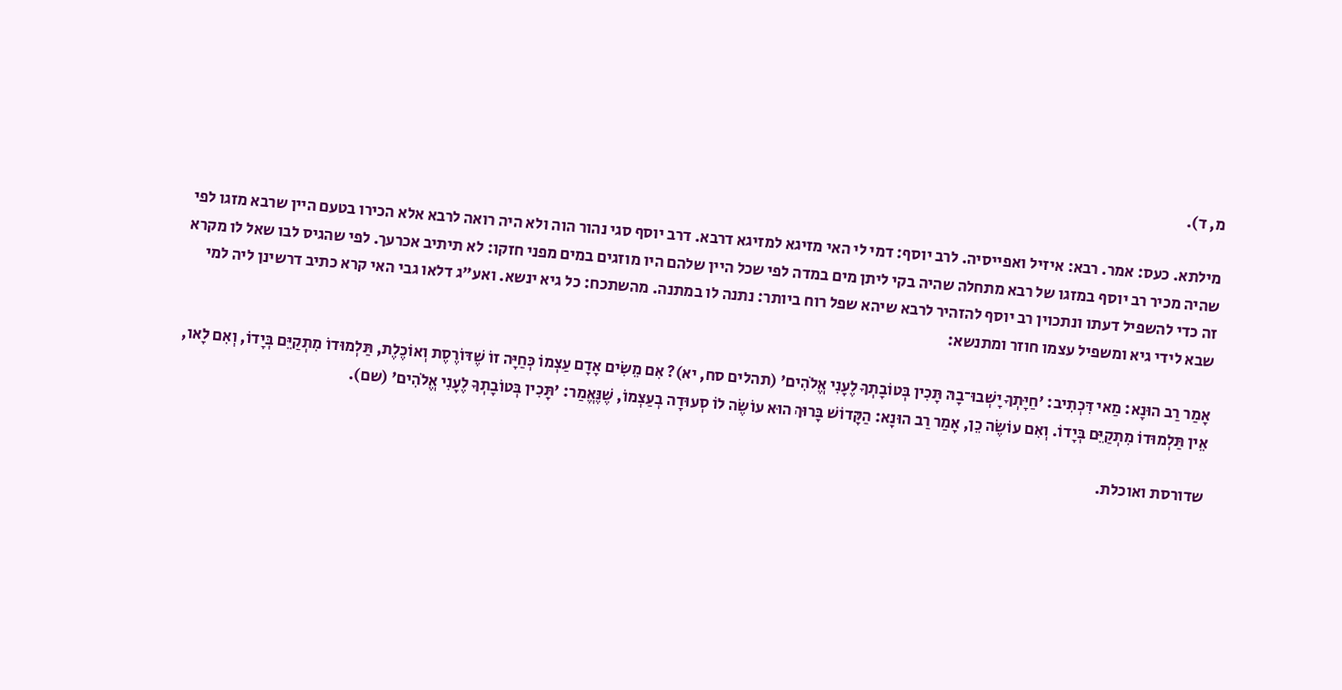מ, ד).

מילתא. כעס: אמר. רבא: איזיל ואפייסיה. לרב יוסף: דמי לי האי מזיגא למזיגא דרבא. דרב יוסף סגי נהור הוה ולא היה רואה לרבא אלא הכירו בטעם היין שרבא מזגו לפי שהיה מכיר רב יוסף במזגו של רבא מתחלה שהיה בקי ליתן מים במדה לפי שכל היין שלהם היו מוזגים במים מפני חזקו: לא תיתיב אכרעך. לפי שהגיס לבו שאל לו מקרא זה כדי להשפיל דעתו ונתכוין רב יוסף להזהיר לרבא שיהא שפל רוח ביותר: נתנה לו במתנה. מהשתכח: כל גיא ינשא. ואע"ג דלאו גבי האי קרא כתיב דרשינן ליה למי שבא לידי גיא ומשפיל עצמו חוזר ומתנשא:

אָמַר רַב הוּנָא: מַאי דִּכְתִיב: 'חַיָּתְךָ יָשְׁבוּ־בָהּ תָּכִין בְּטוֹבָתְךָ לֶעָנִי אֱלֹהִים' (תהלים סח, יא)? אִם מֵשִׂים אָדָם עַצְמוֹ כְּחַיָּה זוֹ שֶׁדּוֹרֶסֶת וְאוֹכֶלֶת, תַּלְמוּדוֹ מִתְקַיֵּם בְּיָדוֹ, וְאִם לָאו, אֵין תַּלְמוּדוֹ מִתְקַיֵּם בְּיָדוֹ. וְאִם עוֹשֶׂה כֵן, אָמַר רַב הוּנָא: הַקָּדוֹשׁ בָּרוּךְ הוּא עוֹשֶׂה לוֹ סְעוּדָה בְעַצְמוֹ, שֶׁנֶּאֱמַר: 'תָּכִין בְּטוֹבָתְךָ לֶעָנִי אֱלֹהִים' (שם).

שדורסת ואוכלת.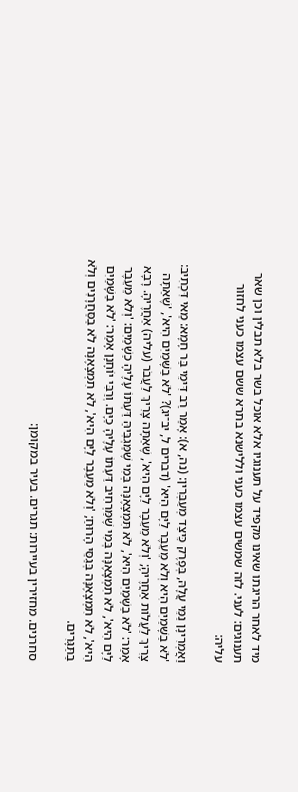מיד לאחר הריגתו שאינו מקפיד על תענוגיו אלא אוכל בשר בלא תבלין וכן שאר תענוגים: לעני. לזה שמשים עצמו כעני וללישנא בתרא ששם עצמו כעני לחזור עליה:

וַאֲמְרִינָן נַמֵּי עֲלָהּ, בְּפֶרֶק כֵּיצַד מְעַבְּרִין: (נה, א): אָמַר רַב דִּימֵי בַּר חָמָא: מַאי דִּכְתִיב: 'לֹא בַשָּׁמַיִם הִיא וְלֹא מֵעֵבֶר לַיָּם הִיא' (דברים ל, יב־יג)? 'לֹא בַשָּׁמַיִם הִיא', 'שֶׁאַתָּה צָרִיךְ לַעֲלוֹת אַחֲרֶיהָ; 'וְלֹא מֵעֵבֶר לַיָּם הִיא', שֶׁאַתָּה צָרִיךְ לַעֲבֹר (עליה) אַחֲרֶיהָ. רָבָא אָמַר: 'לֹא בַשָּׁמַיִם הִיא', לֹא תִּמְצָאֶנָּה בְּמִי שֶׁמַּגְבִּיהַּ דַּעְתּוֹ עָלֶיהָ כַשָׁמַיִם: 'וְלֹא מֵעֵבֶר לַיָּם הִיא', לֹא תִמְצָאֶנָּה בְּמִי שֶׁמַּרְחִיב דַּעְתּוֹ עָלֶיהָ כַיָּם. וְרַבִּי יוֹחָנָן אָמַר: 'לֹא בַשָּׁמַיִם הִיא', לֹא תִמְצָאֶנָּה בְּגַסֵּי הָרוּחַ; 'וְלֹא מֵעֵבֶר לַיָּם הִיא', לֹא תִמְצָאֶנָּה לֹא בַסַּחֲרָנִים וְלֹא בַתַּגָּרִים.

סחרנים. מחזירין בעיירות: תגרים. בעיר במקומן: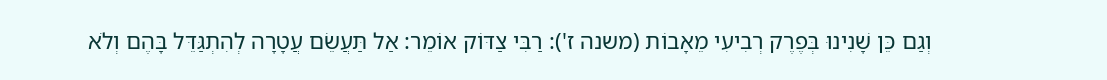וְגַם כֵּן שָׁנִינוּ בְּפֶרֶק רְבִיעִי מֵאָבוֹת (משנה ז'): רַבִּי צַדּוֹק אוֹמֵר: אַל תַּעֲשֵׂם עֲטָרָה לְהִתְגַּדֵּל בָּהֶם וְלֹא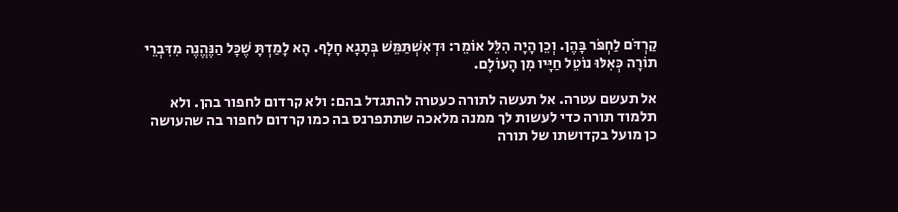קַרְדֹּם לַחְפֹּר בָּהֶן. וְכֵן הָיָה הִלֵּל אוֹמֵר: וּדְאִשְׁתַּמֵּשׁ בְּתָגָא חָלָף. הָא לָמַדְתָּ שֶׁכָּל הַנֶּהֱנֶה מִדִּבְרֵי תוֹרָה כְּאִלּוּ נוֹטֵל חַיָּיו מִן הָעוֹלָם.

אל תעשם עטרה. אל תעשה לתורה כעטרה להתגדל בהם: ולא קרדום לחפור בהן. ולא תלמוד תורה כדי לעשות לך ממנה מלאכה שתתפרנס בה כמו קרדום לחפור בה שהעושה כן מועל בקדושתו של תורה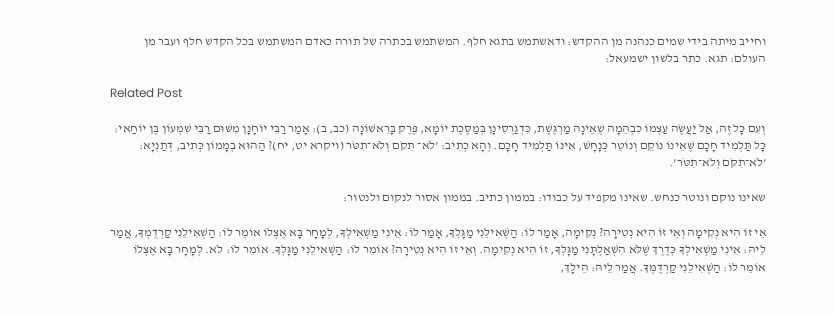וחייב מיתה בידי שמים כנהנה מן ההקדש: ודאשתמש בתגא חלף. המשתמש בכתרה של תורה כאדם המשתמש בכל הקדש חלף ועבר מן העולם: תגא. כתר בלשון ישמעאל:

Related Post

וְעִם כָּל זֶה, אַל יַעֲשֶׂה עַצְמוֹ כִּבְהֵמָה שֶׁאֵינָה מַרְגֶּשֶׁת, כִּדְגַרְסִינָן בְּמַסֶּכֶת יוֹמָא, פֶּרֶק בָּרִאשׁוֹנָה (כב, ב): אָמַר רַבִּי יוֹחָנָן מִשּׁוּם רַבִּי שִׁמְעוֹן בֶּן יוֹחַאי: כָּל תַּלְמִיד חָכָם שֶׁאֵינוֹ נוֹקֵם וְנוֹטֵר כְּנָחָשׁ, אֵינוֹ תַּלְמִיד חָכָם. וְהָא כְתִיב: 'לֹא־ תִקֹם וְלֹא־תִטֹּר (ויקרא יט, יח)? הַהוּא בְמָמוֹן כְּתִיב, דְּתַנְיָא: 'לֹא־תִקֹּם וְלֹא־תִטֹּר'.

שאינו נוקם ונוטר כנחש. שאינו מקפיד על כבודו: בממון כתיב. בממון אסור לנקום ולנטור:

אֵי זוֹ הִיא נְקִימָה וְאֵי זוֹ הִיא נְטִירָה? נְקִימָה, אָמַר לוֹ: הַשְׁאִילֵנִי מַגָּלְךָ, אָמַר לוֹ: אֵינִי מַשְׁאִילְךָ, לְמָחָר בָּא אֶצְלוֹ אוֹמֵר לוֹ: הַשְׁאִילֵנִי קַרְדֻמְךָ, אֲמַר לֵיהּ: אֵינִי מַשְׁאִילְךָ כְּדֶרֶךְ שֶׁלֹּא הִשְׁאַלְתָּנִי מַגָּלְךָ, זוֹ הִיא נְקִימָה. וְאֵי זוֹ הִיא נְטִירָה? אוֹמֵר לוֹ: הַשְׁאִילֵנִי מַגָּלְךָ. אוֹמֵר לוֹ: לֹא. לְמָחָר בָּא אֶצְלוֹ אוֹמֵר לוֹ: הַשְׁאִילֵנִי קַרְדֻּמְּךָ. אֲמַר לֵיהּ: הֵילָךְ,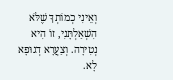וְאֵינִי כְמוֹתְךָ שֶׁלֹּא הִשְׁאַלְתָּנִי, זוֹ הִיא נְטִירָה. וְצַעֲרָא דְגוּפָא לָא.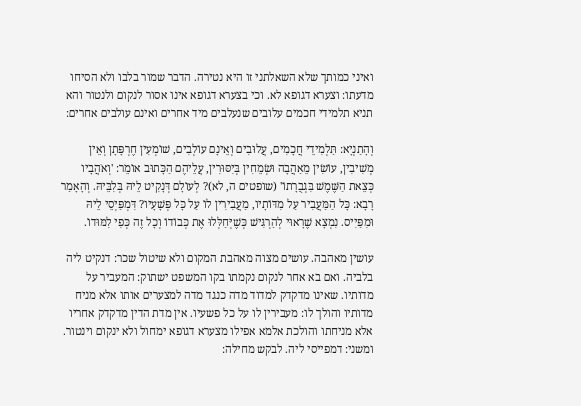ואיני כמותך שלא השאלתני זו היא נטירה. הדבר שמור בלבו ולא הסיחו מדעתו: וצערא דגופא לא. וכי בצערא דגופא אינו אסור לנקום ולנטור והא תניא תלמידי חכמים עלובים שנעלבים מיד אחרים ואינם עולבים אחרים:

וְהָתַנְיָא: תַּלְמִידֵי חֲכָמִים, עֲלוּבִים וְאֵינָם עוֹלְבִים, שׁוֹמְעִין חֶרְפָּתָן וְאֵין מְשִׁיבִין, עוֹשִׂין מֵאַהֲבָה וּשְׂמֵחִין בְּיִסּוּרִין, עֲלֵיהֶם הַכָּתוּב אוֹמֵר: 'וְאֹהֲבָיו כְּצֵאת הַשֶּׁמֶשׁ בִּגְבֻרָתוֹ' (שופטים ה, לא)? לְעוֹלָם דְּנָקִיט לֵיהּ בְּלִבֵּיהּ. וְהָאָמַר רָבָא: כָּל הַמַּעֲבִיר עַל מִדּוֹתָיו, מַעֲבִירִין לוֹ עַל כָּל פְּשָׁעָיו? דִּמְפַּיְסֵי לֵיהּ וּמִפַּיִיס. נִמְצָא שֶׁרָאוּי לְהַרְגִּישׁ כְּשֶׁיְּחַלְּלוּ אֶת כְּבוֹדוֹ וְכָל זֶה כְּפִי לִמּוּדוֹ.

עושין מאהבה. עושים מצוה מאהבת המקום ולא שיטול שכר: דנקיט ליה בלביה. ואם בא אחר לנקום נקמתו בקו המשפט ישתוק: המעביר על מדותיו. שאינו מדקדק למדוד מדה כנגד מדה למצערים אותו אלא מניח מדותיו והולך לו: מעבירין לו על כל פשעיו. אין מדת הדין מדקדק אחריו אלא מניחתו והולכת אלמא אפילו מצערא דגופא ימחול ולא ינקום וינטור. ומשני: דמפייסי ליה. לבקש מחילה: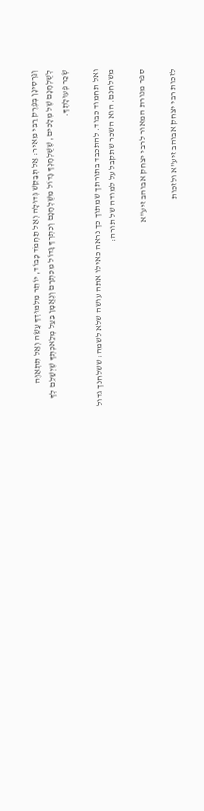וְגַרְסִינָן בְּפֶרֶק רַבִּי מֵאִיר: אַל תְּבַקֵּשׁ גְּדוּלָה וְאַל תַּחְמֹד כָּבוֹד, יוֹתֵר מִלִּמּוּדְךָ עֲשֵׂה וְאַל תִּתְאַוֶּה לְשֻׁלְחָנָם שֶׁל מְלָכִים, שֶׁשֻּׁלְחָנְךָ גָּדוֹל מִשֻּׁלְחָנָם וְכִתְרְךָ גָּדוֹל מִכִּתְרָם וְנֶאֱמָן בַּעַל מְלַאכְתְּךָ שֶׁיְשַׁלֵּם לְךָ שְׂכַר פְּעוּלָתֶךָ.

ואל תחמוד כבוד. להתכבד בתורתך שמתוך כך נראה כאילו אתה עושה שלא לשמה: ששלחנך גדול משלחנם. הוא השכר שתקבל על למודה של תורה:

ספר מנורת המאור לרבי יצחק אבוהב זיע"א

לזכות רבי יצחק אבוהב זיע"א ולזכות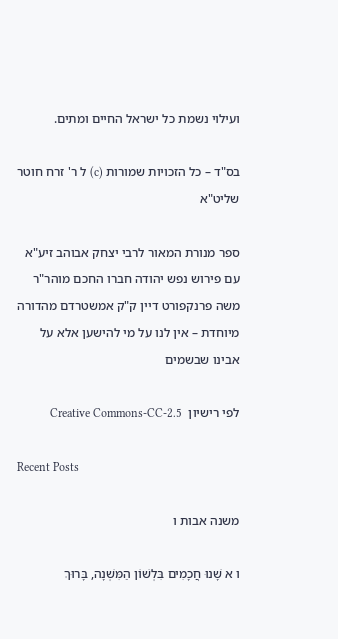ועילוי נשמת כל ישראל החיים ומתים.

בס"ד – כל הזכויות שמורות (c) ל ר' זרח חוטר שליט"א

ספר מנורת המאור לרבי יצחק אבוהב זיע"א עם פירוש נפש יהודה חברו החכם מוהר"ר משה פרנקפורט דיין ק"ק אמשטרדם מהדורה מיוחדת – אין לנו על מי להישען אלא על אבינו שבשמים

לפי רישיון  Creative Commons-CC-2.5

Recent Posts

משנה אבות ו

ו א שָׁנוּ חֲכָמִים בִּלְשׁוֹן הַמִּשְׁנָה, בָּרוּךְ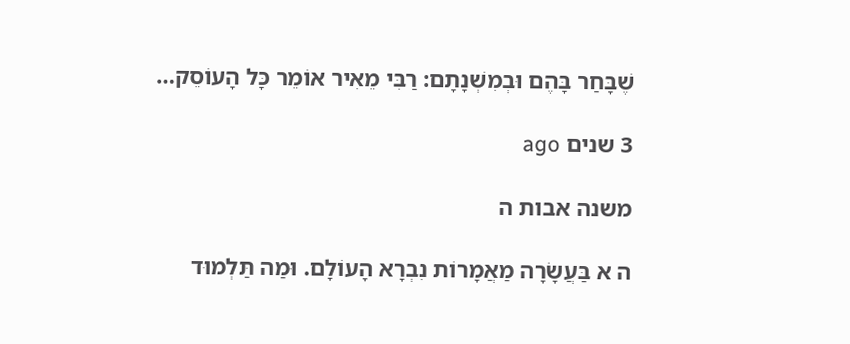שֶׁבָּחַר בָּהֶם וּבְמִשְׁנָתָם: רַבִּי מֵאִיר אוֹמֵר כָּל הָעוֹסֵק…

3 שנים ago

משנה אבות ה

ה א בַּעֲשָׂרָה מַאֲמָרוֹת נִבְרָא הָעוֹלָם. וּמַה תַּלְמוּד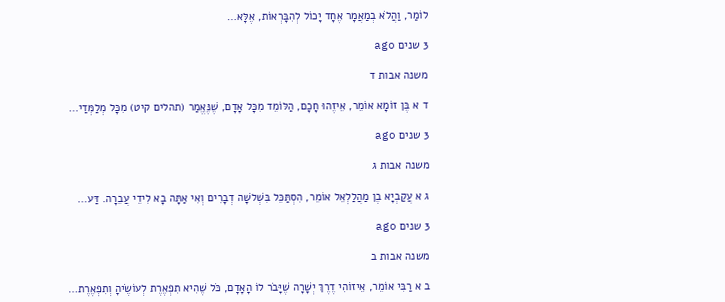לוֹמַר, וַהֲלֹא בְמַאֲמָר אֶחָד יָכוֹל לְהִבָּרְאוֹת, אֶלָּא…

3 שנים ago

משנה אבות ד

ד א בֶּן זוֹמָא אוֹמֵר, אֵיזֶהוּ חָכָם, הַלּוֹמֵד מִכָּל אָדָם, שֶׁנֶּאֱמַר (תהלים קיט) מִכָּל מְלַמְּדַי…

3 שנים ago

משנה אבות ג

ג א עֲקַבְיָא בֶן מַהֲלַלְאֵל אוֹמֵר, הִסְתַּכֵּל בִּשְׁלשָׁה דְבָרִים וְאִי אַתָּה בָא לִידֵי עֲבֵרָה. דַּע…

3 שנים ago

משנה אבות ב

ב א רַבִּי אוֹמֵר, אֵיזוֹהִי דֶרֶךְ יְשָׁרָה שֶׁיָּבֹר לוֹ הָאָדָם, כֹּל שֶׁהִיא תִפְאֶרֶת לְעוֹשֶׂיהָ וְתִפְאֶרֶת…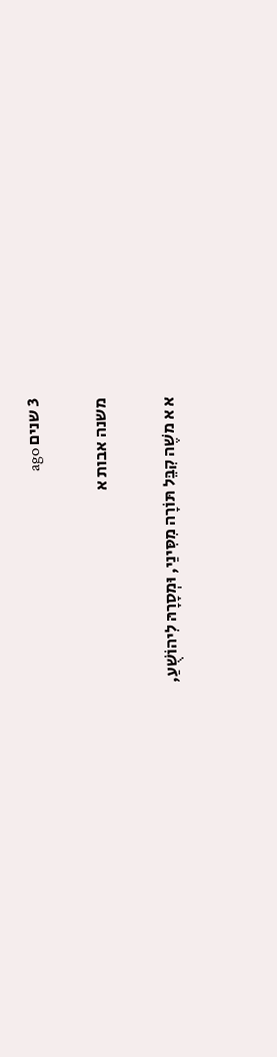3 שנים ago

משנה אבות א

א א משֶׁה קִבֵּל תּוֹרָה מִסִּינַי, וּמְסָרָהּ לִיהוֹשֻׁעַ,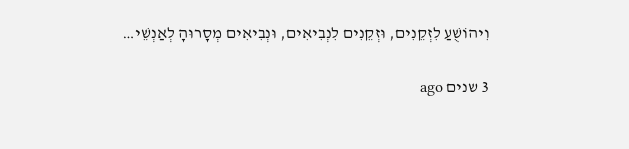וִיהוֹשֻׁעַ לִזְקֵנִים, וּזְקֵנִים לִנְבִיאִים, וּנְבִיאִים מְסָרוּהָ לְאַנְשֵׁי…

3 שנים ago